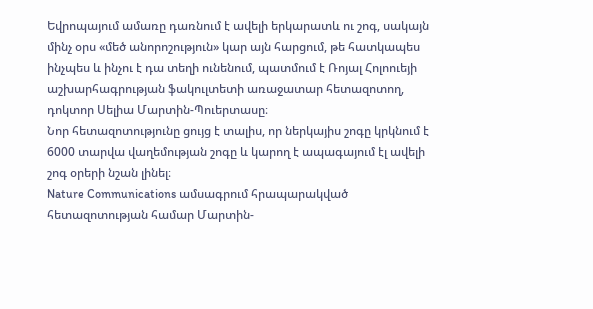Եվրոպայում ամառը դառնում է ավելի երկարատև ու շոգ, սակայն մինչ օրս «մեծ անորոշություն» կար այն հարցում, թե հատկապես ինչպես և ինչու է դա տեղի ունենում, պատմում է Ռոյալ Հոլոուեյի աշխարհագրության ֆակուլտետի առաջատար հետազոտող, դոկտոր Սելիա Մարտին-Պուերտասը։
Նոր հետազոտությունը ցույց է տալիս, որ ներկայիս շոգը կրկնում է 6000 տարվա վաղեմության շոգը և կարող է ապագայում էլ ավելի շոգ օրերի նշան լինել։
Nature Communications ամսագրում հրապարակված հետազոտության համար Մարտին-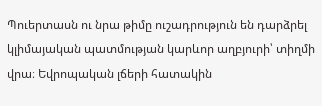Պուերտասն ու նրա թիմը ուշադրություն են դարձրել կլիմայական պատմության կարևոր աղբյուրի՝ տիղմի վրա։ Եվրոպական լճերի հատակին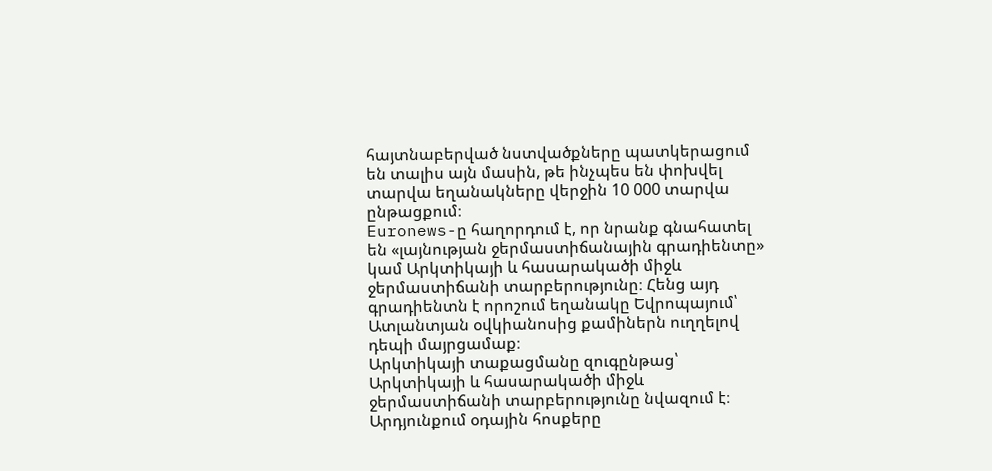հայտնաբերված նստվածքները պատկերացում են տալիս այն մասին, թե ինչպես են փոխվել տարվա եղանակները վերջին 10 000 տարվա ընթացքում։
Euronews-ը հաղորդում է, որ նրանք գնահատել են «լայնության ջերմաստիճանային գրադիենտը» կամ Արկտիկայի և հասարակածի միջև ջերմաստիճանի տարբերությունը։ Հենց այդ գրադիենտն է որոշում եղանակը Եվրոպայում՝ Ատլանտյան օվկիանոսից քամիներն ուղղելով դեպի մայրցամաք։
Արկտիկայի տաքացմանը զուգընթաց՝ Արկտիկայի և հասարակածի միջև ջերմաստիճանի տարբերությունը նվազում է։ Արդյունքում օդային հոսքերը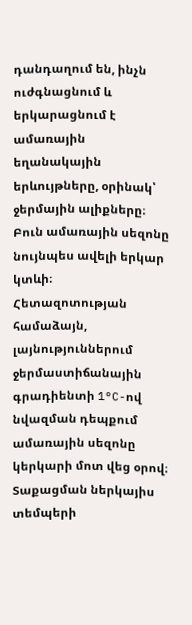դանդաղում են, ինչն ուժգնացնում և երկարացնում է ամառային եղանակային երևույթները, օրինակ՝ ջերմային ալիքները։ Բուն ամառային սեզոնը նույնպես ավելի երկար կտևի։
Հետազոտության համաձայն, լայնություններում ջերմաստիճանային գրադիենտի 1°C-ով նվազման դեպքում ամառային սեզոնը կերկարի մոտ վեց օրով։ Տաքացման ներկայիս տեմպերի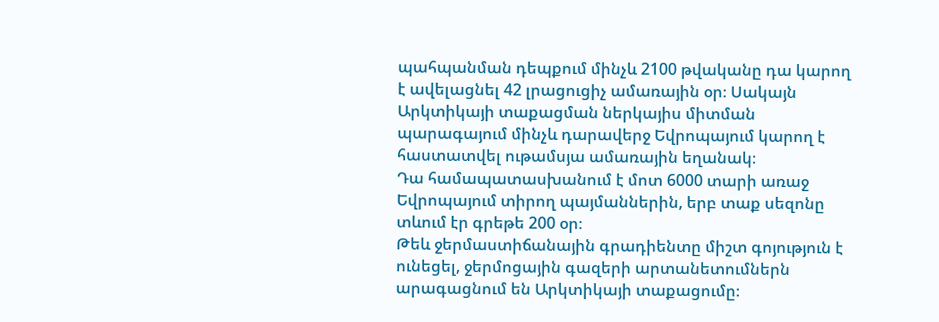պահպանման դեպքում մինչև 2100 թվականը դա կարող է ավելացնել 42 լրացուցիչ ամառային օր։ Սակայն Արկտիկայի տաքացման ներկայիս միտման պարագայում մինչև դարավերջ Եվրոպայում կարող է հաստատվել ութամսյա ամառային եղանակ։
Դա համապատասխանում է մոտ 6000 տարի առաջ Եվրոպայում տիրող պայմաններին, երբ տաք սեզոնը տևում էր գրեթե 200 օր։
Թեև ջերմաստիճանային գրադիենտը միշտ գոյություն է ունեցել, ջերմոցային գազերի արտանետումներն արագացնում են Արկտիկայի տաքացումը։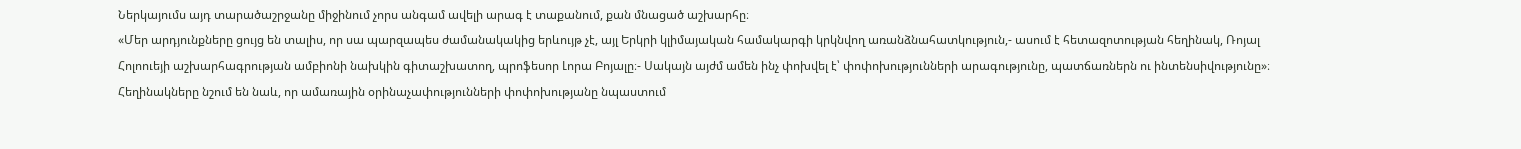Ներկայումս այդ տարածաշրջանը միջինում չորս անգամ ավելի արագ է տաքանում, քան մնացած աշխարհը։
«Մեր արդյունքները ցույց են տալիս, որ սա պարզապես ժամանակակից երևույթ չէ, այլ Երկրի կլիմայական համակարգի կրկնվող առանձնահատկություն,- ասում է հետազոտության հեղինակ, Ռոյալ Հոլոուեյի աշխարհագրության ամբիոնի նախկին գիտաշխատող, պրոֆեսոր Լորա Բոյալը։- Սակայն այժմ ամեն ինչ փոխվել է՝ փոփոխությունների արագությունը, պատճառներն ու ինտենսիվությունը»։
Հեղինակները նշում են նաև, որ ամառային օրինաչափությունների փոփոխությանը նպաստում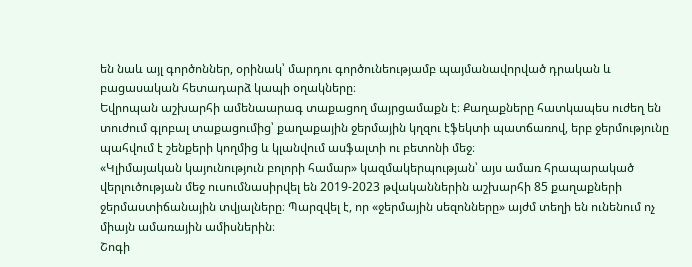են նաև այլ գործոններ, օրինակ՝ մարդու գործունեությամբ պայմանավորված դրական և բացասական հետադարձ կապի օղակները։
Եվրոպան աշխարհի ամենաարագ տաքացող մայրցամաքն է։ Քաղաքները հատկապես ուժեղ են տուժում գլոբալ տաքացումից՝ քաղաքային ջերմային կղզու էֆեկտի պատճառով, երբ ջերմությունը պահվում է շենքերի կողմից և կլանվում ասֆալտի ու բետոնի մեջ։
«Կլիմայական կայունություն բոլորի համար» կազմակերպության՝ այս ամառ հրապարակած վերլուծության մեջ ուսումնասիրվել են 2019-2023 թվականներին աշխարհի 85 քաղաքների ջերմաստիճանային տվյալները։ Պարզվել է, որ «ջերմային սեզոնները» այժմ տեղի են ունենում ոչ միայն ամառային ամիսներին։
Շոգի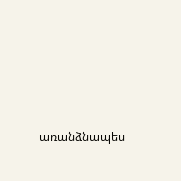առանձնապես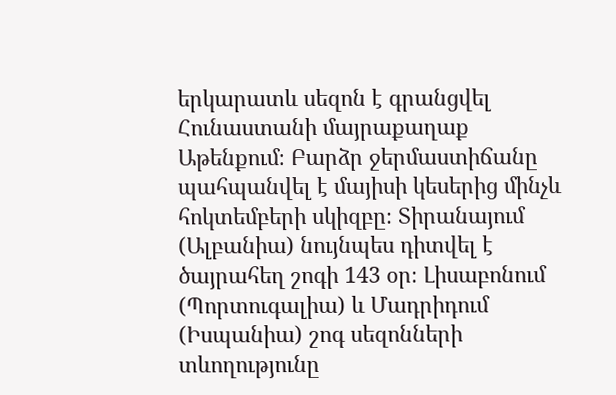երկարատև սեզոն է գրանցվել Հունաստանի մայրաքաղաք Աթենքում։ Բարձր ջերմաստիճանը պահպանվել է մայիսի կեսերից մինչև հոկտեմբերի սկիզբը։ Տիրանայում (Ալբանիա) նույնպես դիտվել է ծայրահեղ շոգի 143 օր։ Լիսաբոնում (Պորտուգալիա) և Մադրիդում (Իսպանիա) շոգ սեզոնների տևողությունը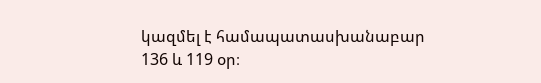կազմել է համապատասխանաբար 136 և 119 օր։